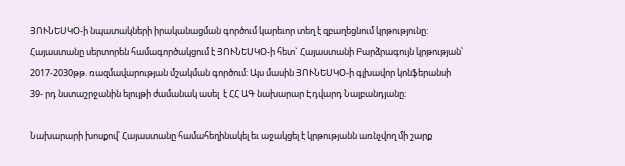ՅՈՒՆԵՍԿՕ-ի նպատակների իրականացման գործում կարեւոր տեղ է զբաղեցնում կրթությունը: Հայաստանը սերտորեն համագործակցում է ՅՈՒՆԵՍԿՕ-ի հետ` Հայաստանի Բարձրագույն կրթության՝ 2017-2030թթ. ռազմավարության մշակման գործում: Այս մասին ՅՈՒՆԵՍԿՕ-ի գլխավոր կոնֆերանսի 39- րդ նստաշրջանին ելույթի ժամանակ ասել  է ՀՀ ԱԳ նախարար Էդվարդ Նալբանդյանը։

Նախարարի խոսքով՝ Հայաստանը համահեղինակել եւ աջակցել է կրթությանն առնչվող մի շարք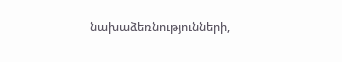նախաձեռնությունների,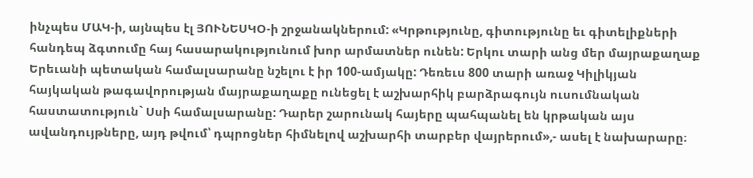ինչպես ՄԱԿ-ի, այնպես էլ ՅՈՒՆԵՍԿՕ-ի շրջանակներում: «Կրթությունը, գիտությունը եւ գիտելիքների հանդեպ ձգտումը հայ հասարակությունում խոր արմատներ ունեն: Երկու տարի անց մեր մայրաքաղաք Երեւանի պետական համալսարանը նշելու է իր 100-ամյակը: Դեռեւս 800 տարի առաջ Կիլիկյան հայկական թագավորության մայրաքաղաքը ունեցել է աշխարհիկ բարձրագույն ուսումնական հաստատություն` Սսի համալսարանը: Դարեր շարունակ հայերը պահպանել են կրթական այս ավանդույթները, այդ թվում՝ դպրոցներ հիմնելով աշխարհի տարբեր վայրերում»,- ասել է նախարարը։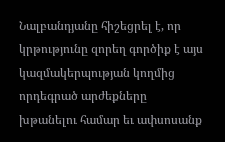Նալբանդյանը հիշեցրել է, որ կրթությունը զորեղ գործիք է այս կազմակերպության կողմից որդեգրած արժեքները խթանելու համար եւ ափսոսանք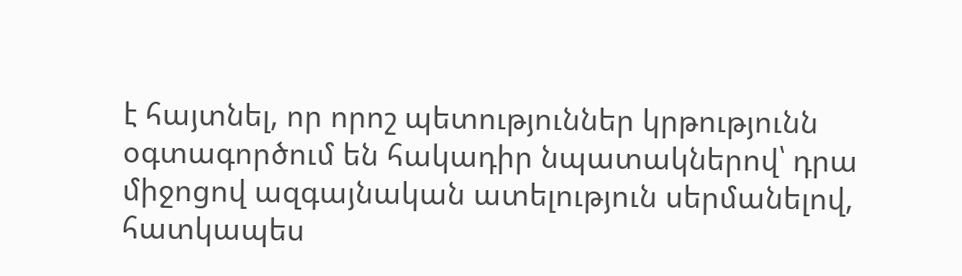է հայտնել, որ որոշ պետություններ կրթությունն օգտագործում են հակադիր նպատակներով՝ դրա միջոցով ազգայնական ատելություն սերմանելով, հատկապես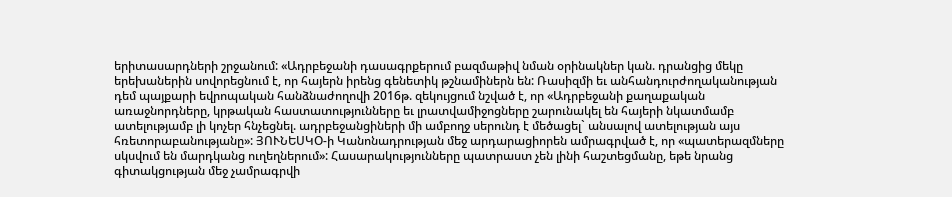երիտասարդների շրջանում: «Ադրբեջանի դասագրքերում բազմաթիվ նման օրինակներ կան. դրանցից մեկը երեխաներին սովորեցնում է, որ հայերն իրենց գենետիկ թշնամիներն են: Ռասիզմի եւ անհանդուրժողականության դեմ պայքարի եվրոպական հանձնաժողովի 2016թ. զեկույցում նշված է, որ «Ադրբեջանի քաղաքական առաջնորդները, կրթական հաստատությունները եւ լրատվամիջոցները շարունակել են հայերի նկատմամբ ատելությամբ լի կոչեր հնչեցնել. ադրբեջանցիների մի ամբողջ սերունդ է մեծացել` անսալով ատելության այս հռետորաբանությանը»: ՅՈՒՆԵՍԿՕ-ի Կանոնադրության մեջ արդարացիորեն ամրագրված է, որ «պատերազմները սկսվում են մարդկանց ուղեղներում»: Հասարակությունները պատրաստ չեն լինի հաշտեցմանը, եթե նրանց գիտակցության մեջ չամրագրվի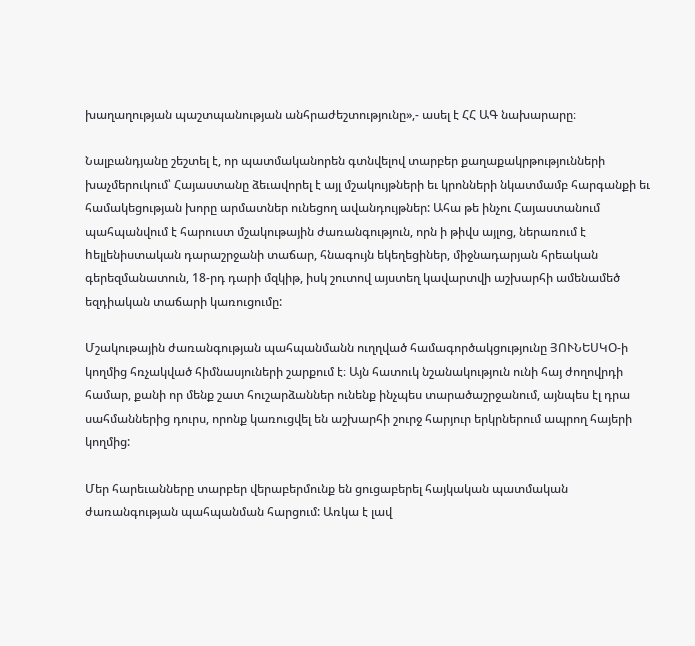խաղաղության պաշտպանության անհրաժեշտությունը»,- ասել է ՀՀ ԱԳ նախարարը։

Նալբանդյանը շեշտել է, որ պատմականորեն գտնվելով տարբեր քաղաքակրթությունների խաչմերուկում՝ Հայաստանը ձեւավորել է այլ մշակույթների եւ կրոնների նկատմամբ հարգանքի եւ համակեցության խորը արմատներ ունեցող ավանդույթներ: Ահա թե ինչու Հայաստանում պահպանվում է հարուստ մշակութային ժառանգություն, որն ի թիվս այլոց, ներառում է hելլենիստական դարաշրջանի տաճար, հնագույն եկեղեցիներ, միջնադարյան հրեական գերեզմանատուն, 18-րդ դարի մզկիթ, իսկ շուտով այստեղ կավարտվի աշխարհի ամենամեծ եզդիական տաճարի կառուցումը:

Մշակութային ժառանգության պահպանմանն ուղղված համագործակցությունը ՅՈՒՆԵՍԿՕ-ի կողմից հռչակված հիմնասյուների շարքում է։ Այն հատուկ նշանակություն ունի հայ ժողովրդի համար, քանի որ մենք շատ հուշարձաններ ունենք ինչպես տարածաշրջանում, այնպես էլ դրա սահմաններից դուրս, որոնք կառուցվել են աշխարհի շուրջ հարյուր երկրներում ապրող հայերի կողմից:

Մեր հարեւանները տարբեր վերաբերմունք են ցուցաբերել հայկական պատմական ժառանգության պահպանման հարցում: Առկա է լավ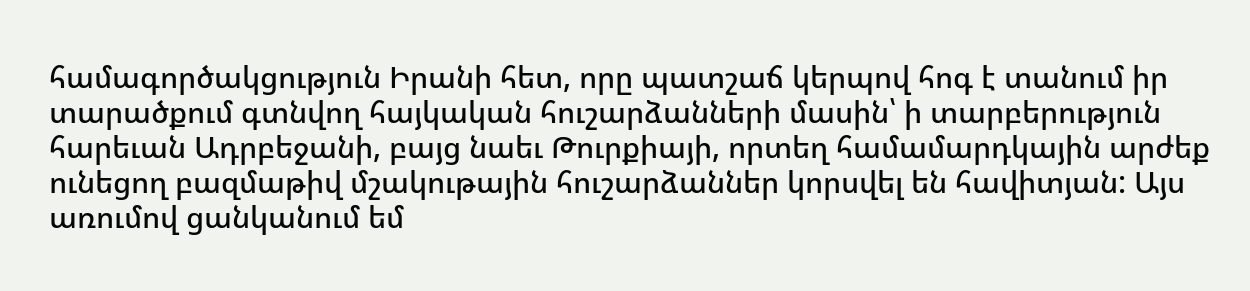համագործակցություն Իրանի հետ, որը պատշաճ կերպով հոգ է տանում իր տարածքում գտնվող հայկական հուշարձանների մասին՝ ի տարբերություն հարեւան Ադրբեջանի, բայց նաեւ Թուրքիայի, որտեղ համամարդկային արժեք ունեցող բազմաթիվ մշակութային հուշարձաններ կորսվել են հավիտյան: Այս առումով ցանկանում եմ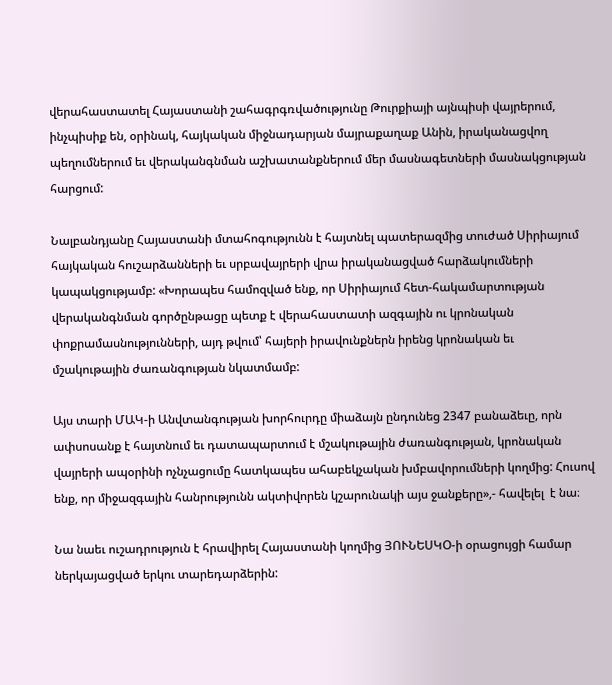վերահաստատել Հայաստանի շահագրգռվածությունը Թուրքիայի այնպիսի վայրերում, ինչպիսիք են, օրինակ, հայկական միջնադարյան մայրաքաղաք Անին, իրականացվող պեղումներում եւ վերականգնման աշխատանքներում մեր մասնագետների մասնակցության հարցում:

Նալբանդյանը Հայաստանի մտահոգությունն է հայտնել պատերազմից տուժած Սիրիայում հայկական հուշարձանների եւ սրբավայրերի վրա իրականացված հարձակումների կապակցությամբ: «Խորապես համոզված ենք, որ Սիրիայում հետ-հակամարտության վերականգնման գործընթացը պետք է վերահաստատի ազգային ու կրոնական փոքրամասնությունների, այդ թվում՝ հայերի իրավունքներն իրենց կրոնական եւ մշակութային ժառանգության նկատմամբ:

Այս տարի ՄԱԿ-ի Անվտանգության խորհուրդը միաձայն ընդունեց 2347 բանաձեւը, որն ափսոսանք է հայտնում եւ դատապարտում է մշակութային ժառանգության, կրոնական վայրերի ապօրինի ոչնչացումը հատկապես ահաբեկչական խմբավորումների կողմից: Հուսով ենք, որ միջազգային հանրությունն ակտիվորեն կշարունակի այս ջանքերը»,- հավելել  է նա։

Նա նաեւ ուշադրություն է հրավիրել Հայաստանի կողմից ՅՈՒՆԵՍԿՕ-ի օրացույցի համար ներկայացված երկու տարեդարձերին: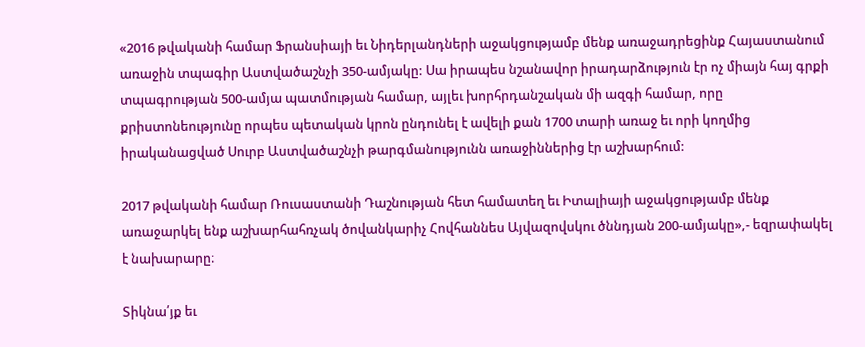«2016 թվականի համար Ֆրանսիայի եւ Նիդերլանդների աջակցությամբ մենք առաջադրեցինք Հայաստանում առաջին տպագիր Աստվածաշնչի 350-ամյակը: Սա իրապես նշանավոր իրադարձություն էր ոչ միայն հայ գրքի տպագրության 500-ամյա պատմության համար, այլեւ խորհրդանշական մի ազգի համար, որը քրիստոնեությունը որպես պետական կրոն ընդունել է ավելի քան 1700 տարի առաջ եւ որի կողմից իրականացված Սուրբ Աստվածաշնչի թարգմանությունն առաջիններից էր աշխարհում:

2017 թվականի համար Ռուսաստանի Դաշնության հետ համատեղ եւ Իտալիայի աջակցությամբ մենք առաջարկել ենք աշխարհահռչակ ծովանկարիչ Հովհաննես Այվազովսկու ծննդյան 200-ամյակը»,- եզրափակել  է նախարարը։

Տիկնա՛յք եւ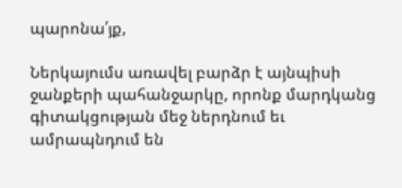պարոնա՛յք,

Ներկայումս առավել բարձր է այնպիսի ջանքերի պահանջարկը, որոնք մարդկանց գիտակցության մեջ ներդնում եւ ամրապնդում են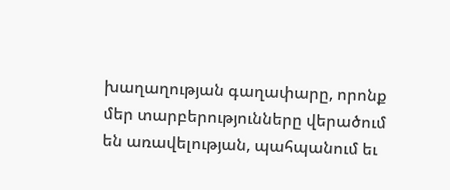խաղաղության գաղափարը, որոնք մեր տարբերությունները վերածում են առավելության, պահպանում եւ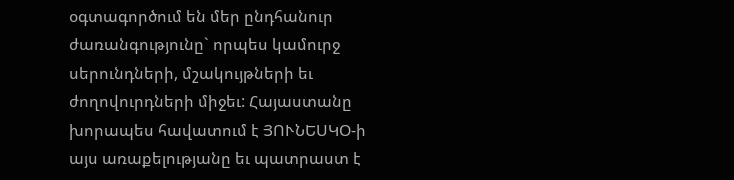օգտագործում են մեր ընդհանուր ժառանգությունը` որպես կամուրջ սերունդների, մշակույթների եւ ժողովուրդների միջեւ: Հայաստանը խորապես հավատում է ՅՈՒՆԵՍԿՕ-ի այս առաքելությանը եւ պատրաստ է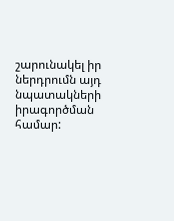շարունակել իր ներդրումն այդ նպատակների իրագործման համար: